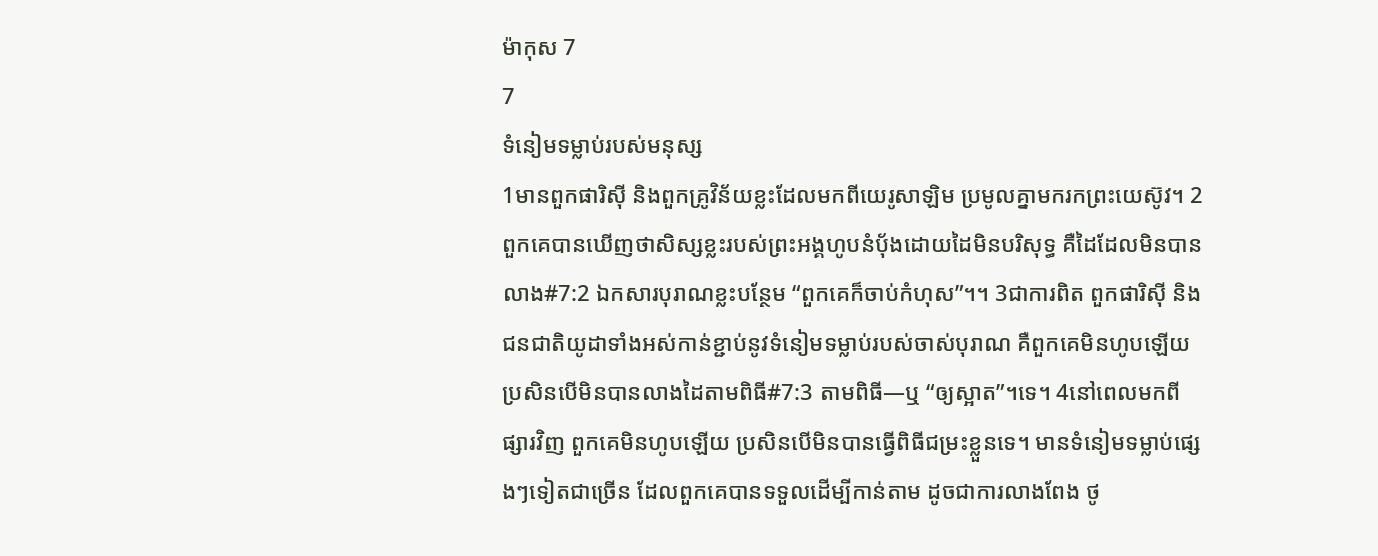ម៉ាកុស 7
7
ទំនៀមទម្លាប់របស់មនុស្ស
1មានពួកផារិស៊ី និងពួកគ្រូវិន័យខ្លះដែលមកពីយេរូសាឡិម ប្រមូលគ្នាមករកព្រះយេស៊ូវ។ 2ពួកគេបានឃើញថាសិស្សខ្លះរបស់ព្រះអង្គហូបនំប៉័ងដោយដៃមិនបរិសុទ្ធ គឺដៃដែលមិនបានលាង#7:2 ឯកសារបុរាណខ្លះបន្ថែម “ពួកគេក៏ចាប់កំហុស”។។ 3ជាការពិត ពួកផារិស៊ី និងជនជាតិយូដាទាំងអស់កាន់ខ្ជាប់នូវទំនៀមទម្លាប់របស់ចាស់បុរាណ គឺពួកគេមិនហូបឡើយ ប្រសិនបើមិនបានលាងដៃតាមពិធី#7:3 តាមពិធី―ឬ “ឲ្យស្អាត”។ទេ។ 4នៅពេលមកពីផ្សារវិញ ពួកគេមិនហូបឡើយ ប្រសិនបើមិនបានធ្វើពិធីជម្រះខ្លួនទេ។ មានទំនៀមទម្លាប់ផ្សេងៗទៀតជាច្រើន ដែលពួកគេបានទទួលដើម្បីកាន់តាម ដូចជាការលាងពែង ថូ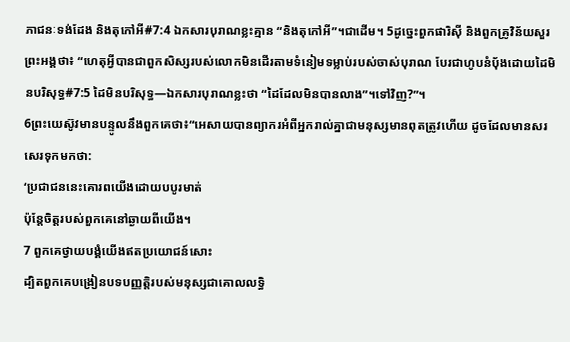ភាជនៈទង់ដែង និងតុកៅអី#7:4 ឯកសារបុរាណខ្លះគ្មាន “និងតុកៅអី”។ជាដើម។ 5ដូច្នេះពួកផារិស៊ី និងពួកគ្រូវិន័យសួរព្រះអង្គថា៖ “ហេតុអ្វីបានជាពួកសិស្សរបស់លោកមិនដើរតាមទំនៀមទម្លាប់របស់ចាស់បុរាណ បែរជាហូបនំប៉័ងដោយដៃមិនបរិសុទ្ធ#7:5 ដៃមិនបរិសុទ្ធ―ឯកសារបុរាណខ្លះថា “ដៃដែលមិនបានលាង”។ទៅវិញ?”។
6ព្រះយេស៊ូវមានបន្ទូលនឹងពួកគេថា៖“អេសាយបានព្យាករអំពីអ្នករាល់គ្នាជាមនុស្សមានពុតត្រូវហើយ ដូចដែលមានសរសេរទុកមកថា:
‘ប្រជាជននេះគោរពយើងដោយបបូរមាត់
ប៉ុន្តែចិត្តរបស់ពួកគេនៅឆ្ងាយពីយើង។
7 ពួកគេថ្វាយបង្គំយើងឥតប្រយោជន៍សោះ
ដ្បិតពួកគេបង្រៀនបទបញ្ញត្តិរបស់មនុស្សជាគោលលទ្ធិ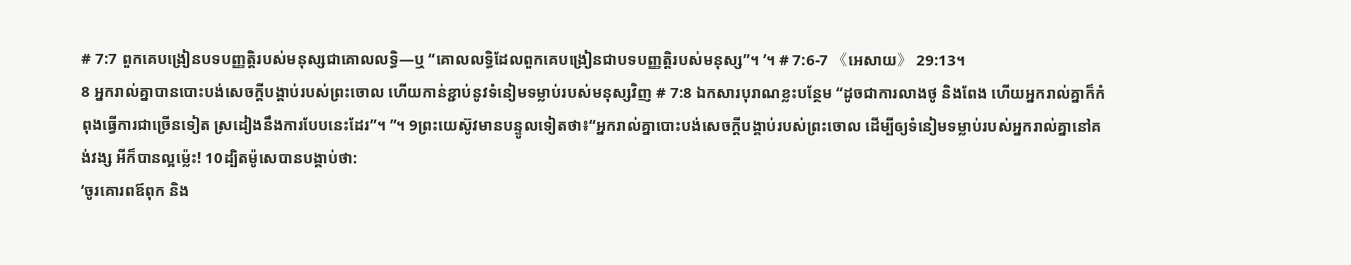# 7:7 ពួកគេបង្រៀនបទបញ្ញត្តិរបស់មនុស្សជាគោលលទ្ធិ―ឬ “គោលលទ្ធិដែលពួកគេបង្រៀនជាបទបញ្ញត្តិរបស់មនុស្ស”។ ’។ # 7:6-7 《អេសាយ》 29:13។
8 អ្នករាល់គ្នាបានបោះបង់សេចក្ដីបង្គាប់របស់ព្រះចោល ហើយកាន់ខ្ជាប់នូវទំនៀមទម្លាប់របស់មនុស្សវិញ # 7:8 ឯកសារបុរាណខ្លះបន្ថែម “ដូចជាការលាងថូ និងពែង ហើយអ្នករាល់គ្នាក៏កំពុងធ្វើការជាច្រើនទៀត ស្រដៀងនឹងការបែបនេះដែរ”។ ”។ 9ព្រះយេស៊ូវមានបន្ទូលទៀតថា៖“អ្នករាល់គ្នាបោះបង់សេចក្ដីបង្គាប់របស់ព្រះចោល ដើម្បីឲ្យទំនៀមទម្លាប់របស់អ្នករាល់គ្នានៅគង់វង្ស អីក៏បានល្អម្ល៉េះ! 10ដ្បិតម៉ូសេបានបង្គាប់ថា:
‘ចូរគោរពឪពុក និង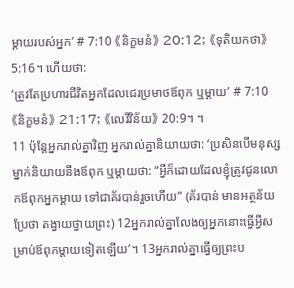ម្ដាយរបស់អ្នក’ # 7:10 《និក្ខមនំ》 20:12; 《ទុតិយកថា》 5:16។ ហើយថា:
‘ត្រូវតែប្រហារជីវិតអ្នកដែលជេរប្រមាថឪពុក ឬម្ដាយ’ # 7:10 《និក្ខមនំ》 21:17; 《លេវីវិន័យ》 20:9។ ។
11 ប៉ុន្តែអ្នករាល់គ្នាវិញ អ្នករាល់គ្នានិយាយថា: ‘ប្រសិនបើមនុស្សម្នាក់និយាយនឹងឪពុក ឬម្ដាយថា: “អ្វីក៏ដោយដែលខ្ញុំត្រូវជូនលោកឪពុកអ្នកម្ដាយ ទៅជាគ័របាន់រួចហើយ” (គ័របាន់ មានអត្ថន័យប្រែថា តង្វាយថ្វាយព្រះ) 12អ្នករាល់គ្នាលែងឲ្យអ្នកនោះធ្វើអ្វីសម្រាប់ឪពុកម្ដាយទៀតឡើយ’។ 13អ្នករាល់គ្នាធ្វើឲ្យព្រះប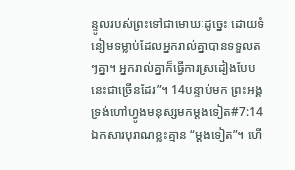ន្ទូលរបស់ព្រះទៅជាមោឃៈដូច្នេះ ដោយទំនៀមទម្លាប់ដែលអ្នករាល់គ្នាបានទទួលតៗគ្នា។ អ្នករាល់គ្នាក៏ធ្វើការស្រដៀងបែបនេះជាច្រើនដែរ”។ 14បន្ទាប់មក ព្រះអង្គទ្រង់ហៅហ្វូងមនុស្សមកម្ដងទៀត#7:14 ឯកសារបុរាណខ្លះគ្មាន “ម្ដងទៀត”។ ហើ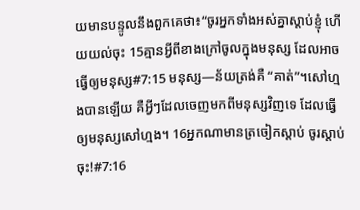យមានបន្ទូលនឹងពួកគេថា៖“ចូរអ្នកទាំងអស់គ្នាស្ដាប់ខ្ញុំ ហើយយល់ចុះ 15គ្មានអ្វីពីខាងក្រៅចូលក្នុងមនុស្ស ដែលអាចធ្វើឲ្យមនុស្ស#7:15 មនុស្ស―ន័យត្រង់គឺ “គាត់”។សៅហ្មងបានឡើយ គឺអ្វីៗដែលចេញមកពីមនុស្សវិញទេ ដែលធ្វើឲ្យមនុស្សសៅហ្មង។ 16អ្នកណាមានត្រចៀកស្ដាប់ ចូរស្ដាប់ចុះ!#7:16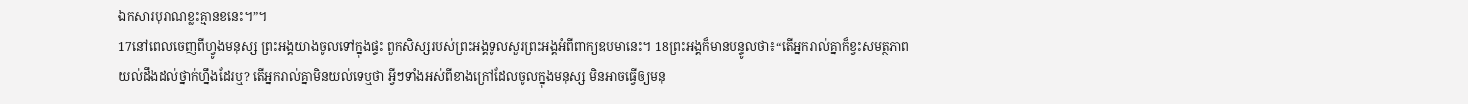ឯកសារបុរាណខ្លះគ្មានខនេះ។”។
17នៅពេលចេញពីហ្វូងមនុស្ស ព្រះអង្គយាងចូលទៅក្នុងផ្ទះ ពួកសិស្សរបស់ព្រះអង្គទូលសួរព្រះអង្គអំពីពាក្យឧបមានេះ។ 18ព្រះអង្គក៏មានបន្ទូលថា៖“តើអ្នករាល់គ្នាក៏ខ្វះសមត្ថភាពយល់ដឹងដល់ថ្នាក់ហ្នឹងដែរឬ? តើអ្នករាល់គ្នាមិនយល់ទេឬថា អ្វីៗទាំងអស់ពីខាងក្រៅដែលចូលក្នុងមនុស្ស មិនអាចធ្វើឲ្យមនុ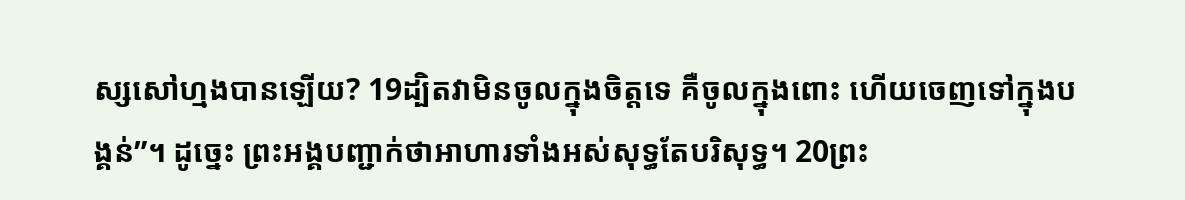ស្សសៅហ្មងបានឡើយ? 19ដ្បិតវាមិនចូលក្នុងចិត្តទេ គឺចូលក្នុងពោះ ហើយចេញទៅក្នុងបង្គន់”។ ដូច្នេះ ព្រះអង្គបញ្ជាក់ថាអាហារទាំងអស់សុទ្ធតែបរិសុទ្ធ។ 20ព្រះ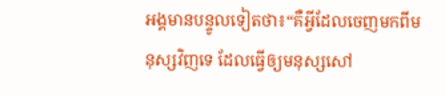អង្គមានបន្ទូលទៀតថា៖“គឺអ្វីដែលចេញមកពីមនុស្សវិញទេ ដែលធ្វើឲ្យមនុស្សសៅ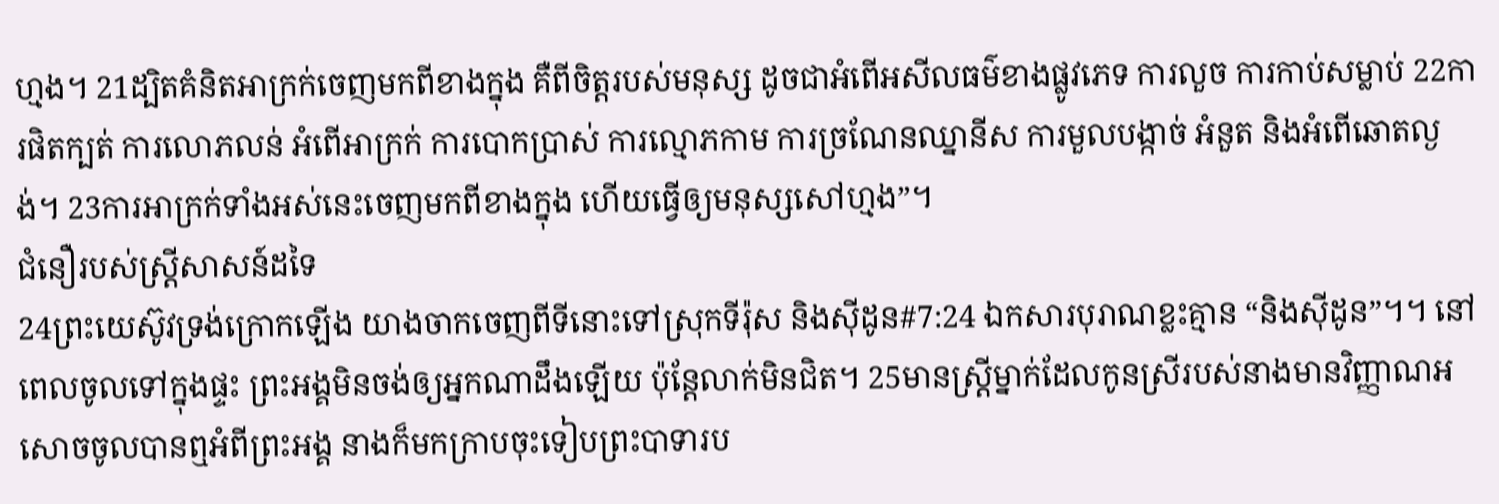ហ្មង។ 21ដ្បិតគំនិតអាក្រក់ចេញមកពីខាងក្នុង គឺពីចិត្តរបស់មនុស្ស ដូចជាអំពើអសីលធម៌ខាងផ្លូវភេទ ការលួច ការកាប់សម្លាប់ 22ការផិតក្បត់ ការលោភលន់ អំពើអាក្រក់ ការបោកប្រាស់ ការល្មោភកាម ការច្រណែនឈ្នានីស ការមួលបង្កាច់ អំនួត និងអំពើឆោតល្ងង់។ 23ការអាក្រក់ទាំងអស់នេះចេញមកពីខាងក្នុង ហើយធ្វើឲ្យមនុស្សសៅហ្មង”។
ជំនឿរបស់ស្ត្រីសាសន៍ដទៃ
24ព្រះយេស៊ូវទ្រង់ក្រោកឡើង យាងចាកចេញពីទីនោះទៅស្រុកទីរ៉ុស និងស៊ីដូន#7:24 ឯកសារបុរាណខ្លះគ្មាន “និងស៊ីដូន”។។ នៅពេលចូលទៅក្នុងផ្ទះ ព្រះអង្គមិនចង់ឲ្យអ្នកណាដឹងឡើយ ប៉ុន្តែលាក់មិនជិត។ 25មានស្ត្រីម្នាក់ដែលកូនស្រីរបស់នាងមានវិញ្ញាណអសោចចូលបានឮអំពីព្រះអង្គ នាងក៏មកក្រាបចុះទៀបព្រះបាទារប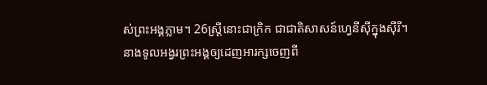ស់ព្រះអង្គភ្លាម។ 26ស្ត្រីនោះជាក្រិក ជាជាតិសាសន៍ហ្វេនីស៊ីក្នុងស៊ីរី។ នាងទូលអង្វរព្រះអង្គឲ្យដេញអារក្សចេញពី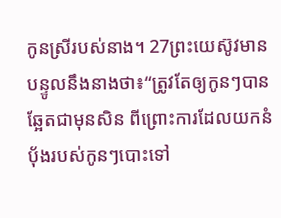កូនស្រីរបស់នាង។ 27ព្រះយេស៊ូវមានបន្ទូលនឹងនាងថា៖“ត្រូវតែឲ្យកូនៗបានឆ្អែតជាមុនសិន ពីព្រោះការដែលយកនំប៉័ងរបស់កូនៗបោះទៅ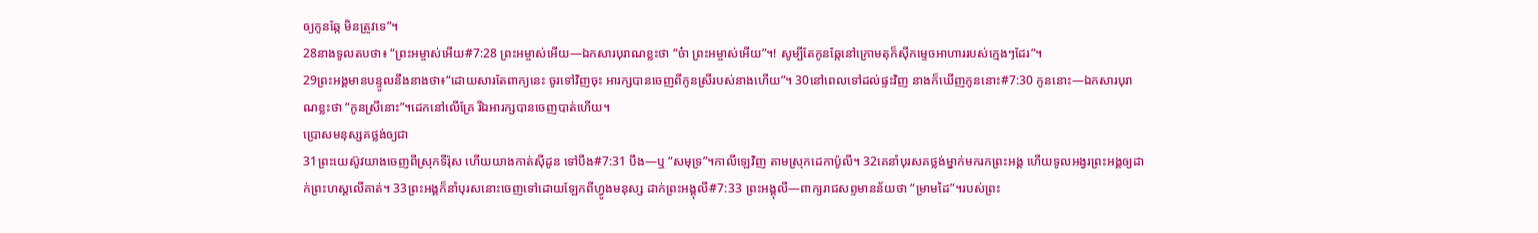ឲ្យកូនឆ្កែ មិនត្រូវទេ”។
28នាងទូលតបថា៖ “ព្រះអម្ចាស់អើយ#7:28 ព្រះអម្ចាស់អើយ―ឯកសារបុរាណខ្លះថា “ច៎ា ព្រះអម្ចាស់អើយ”។! សូម្បីតែកូនឆ្កែនៅក្រោមតុក៏ស៊ីកម្ទេចអាហាររបស់ក្មេងៗដែរ”។
29ព្រះអង្គមានបន្ទូលនឹងនាងថា៖“ដោយសារតែពាក្យនេះ ចូរទៅវិញចុះ អារក្សបានចេញពីកូនស្រីរបស់នាងហើយ”។ 30នៅពេលទៅដល់ផ្ទះវិញ នាងក៏ឃើញកូននោះ#7:30 កូននោះ―ឯកសារបុរាណខ្លះថា “កូនស្រីនោះ”។ដេកនៅលើគ្រែ រីឯអារក្សបានចេញបាត់ហើយ។
ប្រោសមនុស្សគថ្លង់ឲ្យជា
31ព្រះយេស៊ូវយាងចេញពីស្រុកទីរ៉ុស ហើយយាងកាត់ស៊ីដូន ទៅបឹង#7:31 បឹង―ឬ “សមុទ្រ”។កាលីឡេវិញ តាមស្រុកដេកាប៉ូលី។ 32គេនាំបុរសគថ្លង់ម្នាក់មករកព្រះអង្គ ហើយទូលអង្វរព្រះអង្គឲ្យដាក់ព្រះហស្តលើគាត់។ 33ព្រះអង្គក៏នាំបុរសនោះចេញទៅដោយឡែកពីហ្វូងមនុស្ស ដាក់ព្រះអង្គុលី#7:33 ព្រះអង្គុលី―ពាក្យរាជសព្ទមានន័យថា “ម្រាមដៃ”។របស់ព្រះ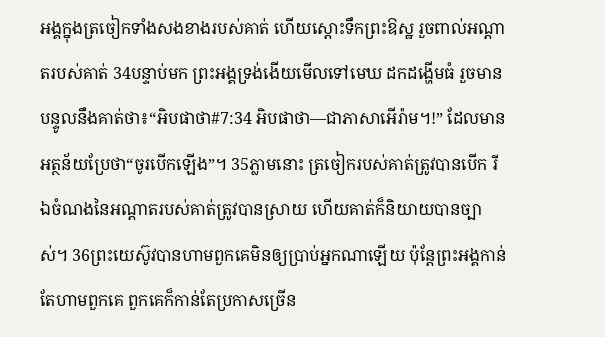អង្គក្នុងត្រចៀកទាំងសងខាងរបស់គាត់ ហើយស្ដោះទឹកព្រះឱស្ឋ រួចពាល់អណ្ដាតរបស់គាត់ 34បន្ទាប់មក ព្រះអង្គទ្រង់ងើយមើលទៅមេឃ ដកដង្ហើមធំ រួចមានបន្ទូលនឹងគាត់ថា៖“អិបផាថា#7:34 អិបផាថា―ជាភាសាអើរ៉ាម។!” ដែលមានអត្ថន័យប្រែថា“ចូរបើកឡើង”។ 35ភ្លាមនោះ ត្រចៀករបស់គាត់ត្រូវបានបើក រីឯចំណងនៃអណ្ដាតរបស់គាត់ត្រូវបានស្រាយ ហើយគាត់ក៏និយាយបានច្បាស់។ 36ព្រះយេស៊ូវបានហាមពួកគេមិនឲ្យប្រាប់អ្នកណាឡើយ ប៉ុន្តែព្រះអង្គកាន់តែហាមពួកគេ ពួកគេក៏កាន់តែប្រកាសច្រើន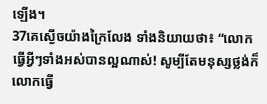ឡើង។
37គេស្ងើចយ៉ាងក្រៃលែង ទាំងនិយាយថា៖ “លោកធ្វើអ្វីៗទាំងអស់បានល្អណាស់! សូម្បីតែមនុស្សថ្លង់ក៏លោកធ្វើ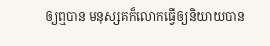ឲ្យឮបាន មនុស្សគក៏លោកធ្វើឲ្យនិយាយបាន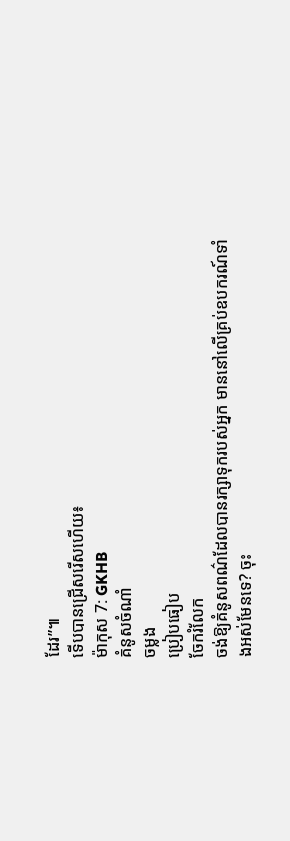ដែរ”៕
ទើបបានជ្រើសរើសហើយ៖
ម៉ាកុស 7: GKHB
គំនូសចំណាំ
ចម្លង
ប្រៀបធៀប
ចែករំលែក
ចង់ឱ្យគំនូសពណ៌ដែលបានរក្សាទុករបស់អ្នក មាននៅលើគ្រប់ឧបករណ៍ទាំងអស់មែនទេ? ចុះ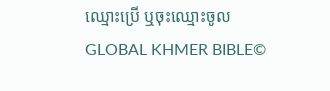ឈ្មោះប្រើ ឬចុះឈ្មោះចូល
GLOBAL KHMER BIBLE©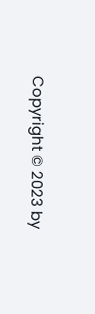Copyright © 2023 by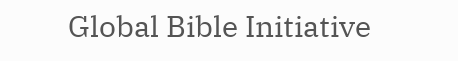Global Bible Initiative